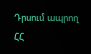Դրսում ապրող ՀՀ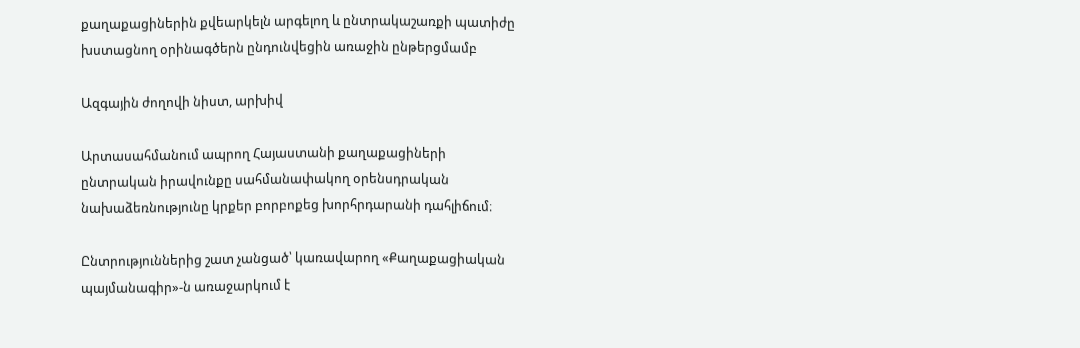քաղաքացիներին քվեարկելն արգելող և ընտրակաշառքի պատիժը խստացնող օրինագծերն ընդունվեցին առաջին ընթերցմամբ

Ազգային ժողովի նիստ, արխիվ

Արտասահմանում ապրող Հայաստանի քաղաքացիների ընտրական իրավունքը սահմանափակող օրենսդրական նախաձեռնությունը կրքեր բորբոքեց խորհրդարանի դահլիճում։

Ընտրություններից շատ չանցած՝ կառավարող «Քաղաքացիական պայմանագիր»-ն առաջարկում է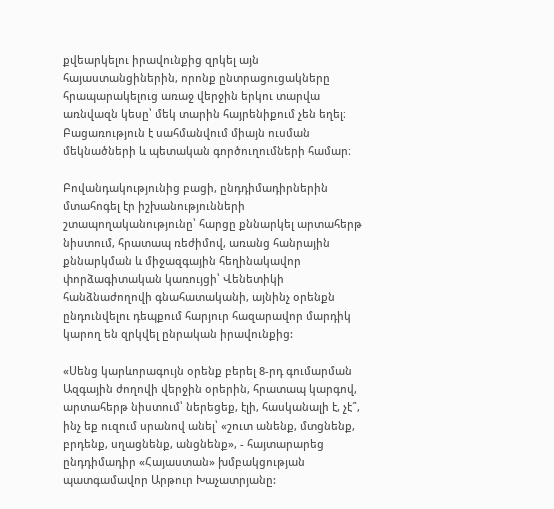քվեարկելու իրավունքից զրկել այն հայաստանցիներին, որոնք ընտրացուցակները հրապարակելուց առաջ վերջին երկու տարվա առնվազն կեսը՝ մեկ տարին հայրենիքում չեն եղել։ Բացառություն է սահմանվում միայն ուսման մեկնածների և պետական գործուղումների համար։

Բովանդակությունից բացի, ընդդիմադիրներին մտահոգել էր իշխանությունների շտապողականությունը՝ հարցը քննարկել արտահերթ նիստում, հրատապ ռեժիմով, առանց հանրային քննարկման և միջազգային հեղինակավոր փորձագիտական կառույցի՝ Վենետիկի հանձնաժողովի գնահատականի, այնինչ օրենքն ընդունվելու դեպքում հարյուր հազարավոր մարդիկ կարող են զրկվել ընրական իրավունքից:

«Սենց կարևորագույն օրենք բերել 8-րդ գումարման Ազգային ժողովի վերջին օրերին, հրատապ կարգով, արտահերթ նիստում՝ ներեցեք, էլի, հասկանալի է, չէ՞, ինչ եք ուզում սրանով անել՝ «շուտ անենք, մտցնենք, բրդենք, սղացնենք, անցնենք», - հայտարարեց ընդդիմադիր «Հայաստան» խմբակցության պատգամավոր Արթուր Խաչատրյանը: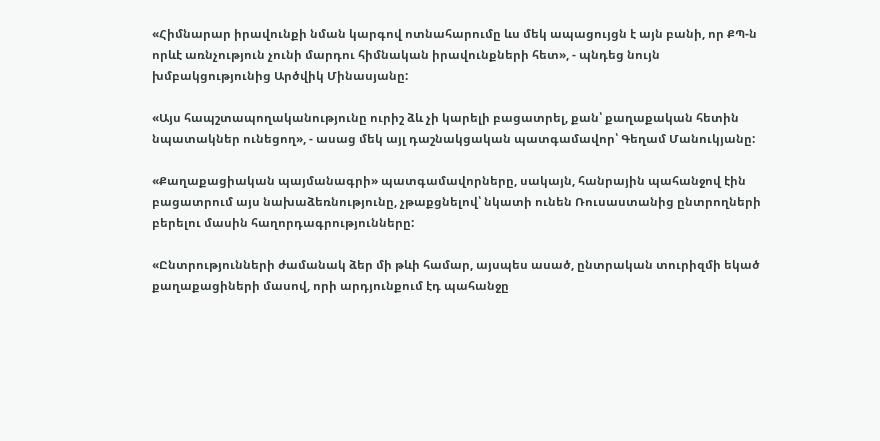«Հիմնարար իրավունքի նման կարգով ոտնահարումը ևս մեկ ապացույցն է այն բանի, որ ՔՊ-ն որևէ առնչություն չունի մարդու հիմնական իրավունքների հետ», - պնդեց նույն խմբակցությունից Արծվիկ Մինասյանը:

«Այս հապշտապողականությունը ուրիշ ձև չի կարելի բացատրել, քան՝ քաղաքական հետին նպատակներ ունեցող», - ասաց մեկ այլ դաշնակցական պատգամավոր՝ Գեղամ Մանուկյանը:

«Քաղաքացիական պայմանագրի» պատգամավորները, սակայն, հանրային պահանջով էին բացատրում այս նախաձեռնությունը, չթաքցնելով՝ նկատի ունեն Ռուսաստանից ընտրողների բերելու մասին հաղորդագրությունները:

«Ընտրությունների ժամանակ ձեր մի թևի համար, այսպես ասած, ընտրական տուրիզմի եկած քաղաքացիների մասով, որի արդյունքում էդ պահանջը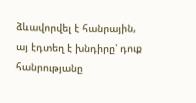ձևավորվել է հանրային, այ էդտեղ է խնդիրը՝ դուք հանրությանը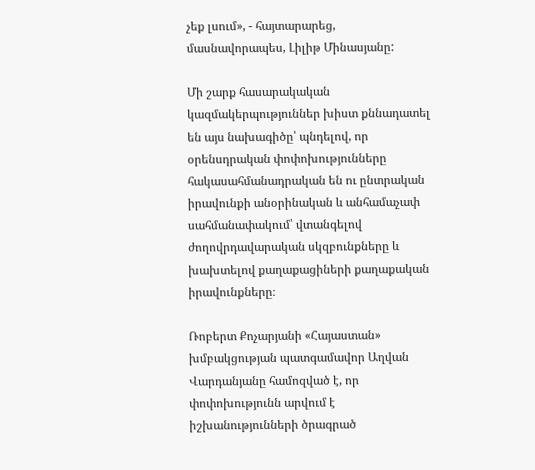չեք լսում», - հայտարարեց, մասնավորապես, Լիլիթ Մինասյանը:

Մի շարք հասարակական կազմակերպություններ խիստ քննադատել են այս նախագիծը՝ պնդելով, որ օրենսդրական փոփոխությունները հակասահմանադրական են ու ընտրական իրավունքի անօրինական և անհամաչափ սահմանափակում՝ վտանգելով ժողովրդավարական սկզբունքները և խախտելով քաղաքացիների քաղաքական իրավունքները։

Ռոբերտ Քոչարյանի «Հայաստան» խմբակցության պատգամավոր Աղվան Վարդանյանը համոզված է, որ փոփոխությունն արվում է իշխանությունների ծրագրած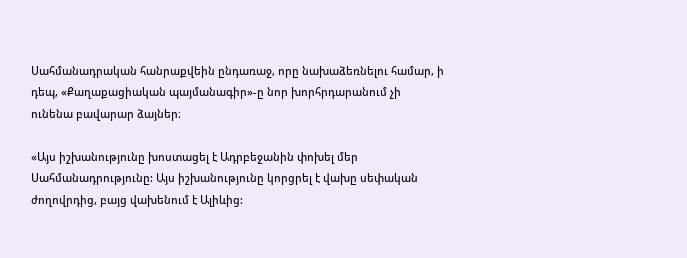Սահմանադրական հանրաքվեին ընդառաջ, որը նախաձեռնելու համար, ի դեպ, «Քաղաքացիական պայմանագիր»-ը նոր խորհրդարանում չի ունենա բավարար ձայներ։

«Այս իշխանությունը խոստացել է Ադրբեջանին փոխել մեր Սահմանադրությունը: Այս իշխանությունը կորցրել է վախը սեփական ժողովրդից, բայց վախենում է Ալիևից: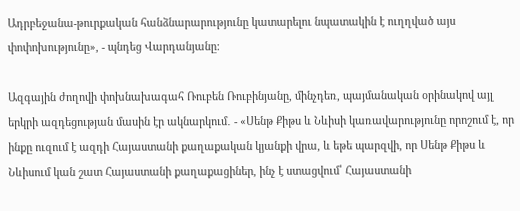Ադրբեջանա-թուրքական հանձնարարությունը կատարելու նպատակին է ուղղված այս փոփոխությունը», - պնդեց Վարդանյանը:

Ազգային ժողովի փոխնախագահ Ռուբեն Ռուբինյանը, մինչդեռ, պայմանական օրինակով այլ երկրի ազդեցության մասին էր ակնարկում․ - «Սենթ Քիթս և Նևիսի կառավարությունը որոշում է, որ ինքը ուզում է ազդի Հայաստանի քաղաքական կյանքի վրա, և եթե պարզվի, որ Սենթ Քիթս և Նևիսում կան շատ Հայաստանի քաղաքացիներ, ինչ է ստացվում՝ Հայաստանի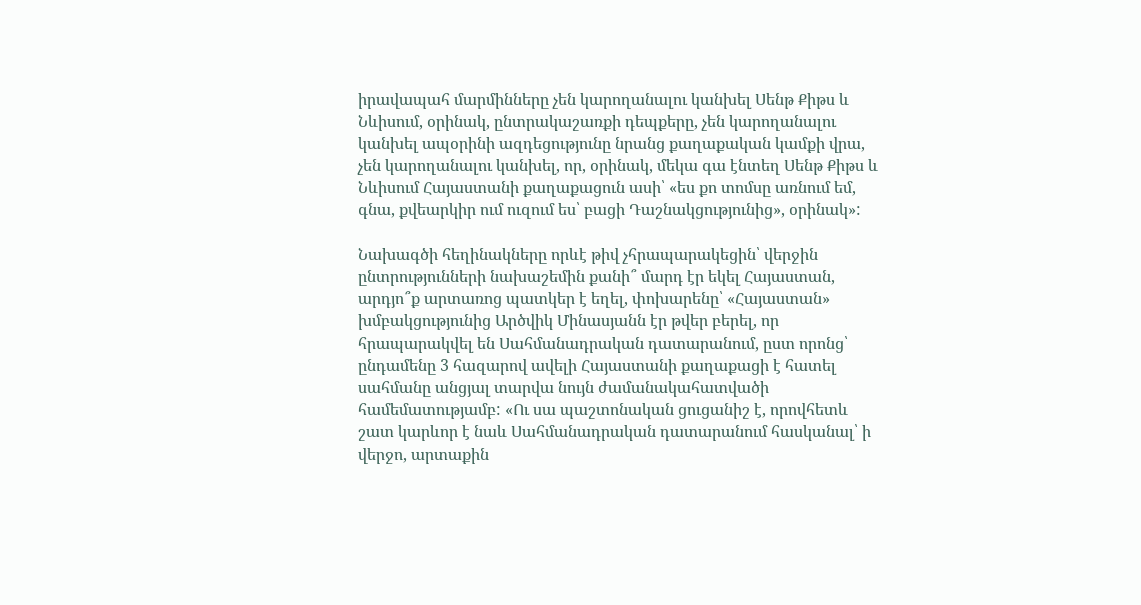իրավապահ մարմինները չեն կարողանալու կանխել Սենթ Քիթս և Նևիսում, օրինակ, ընտրակաշառքի դեպքերը, չեն կարողանալու կանխել ապօրինի ազդեցությունը նրանց քաղաքական կամքի վրա, չեն կարողանալու կանխել, որ, օրինակ, մեկա գա էնտեղ Սենթ Քիթս և Նևիսում Հայաստանի քաղաքացուն ասի՝ «ես քո տոմսը առնում եմ, գնա, քվեարկիր ում ուզում ես՝ բացի Դաշնակցությունից», օրինակ»:

Նախագծի հեղինակները որևէ թիվ չհրապարակեցին՝ վերջին ընտրությունների նախաշեմին քանի՞ մարդ էր եկել Հայաստան, արդյո՞ք արտառոց պատկեր է եղել, փոխարենը՝ «Հայաստան» խմբակցությունից Արծվիկ Մինասյանն էր թվեր բերել, որ հրապարակվել են Սահմանադրական դատարանում, ըստ որոնց՝ ընդամենը 3 հազարով ավելի Հայաստանի քաղաքացի է հատել սահմանը անցյալ տարվա նույն ժամանակահատվածի համեմատությամբ: «Ու սա պաշտոնական ցուցանիշ է, որովհետև շատ կարևոր է նաև Սահմանադրական դատարանում հասկանալ՝ ի վերջո, արտաքին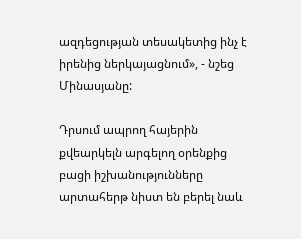ազդեցության տեսակետից ինչ է իրենից ներկայացնում», - նշեց Մինասյանը:

Դրսում ապրող հայերին քվեարկելն արգելող օրենքից բացի իշխանությունները արտահերթ նիստ են բերել նաև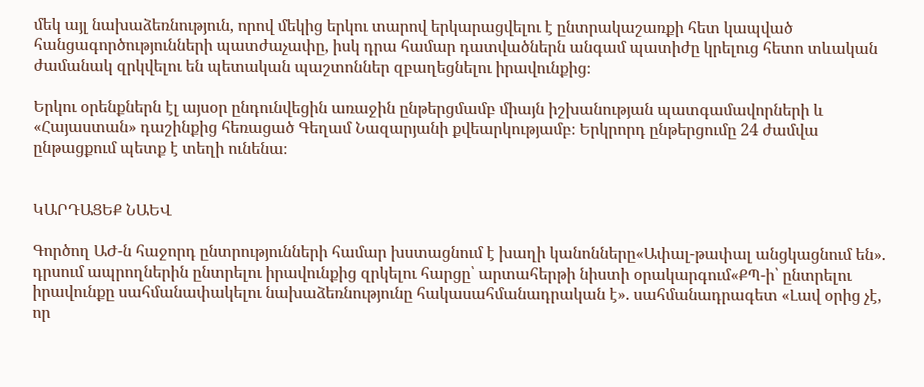մեկ այլ նախաձեռնություն, որով մեկից երկու տարով երկարացվելու է ընտրակաշառքի հետ կապված հանցագործությունների պատժաչափը, իսկ դրա համար դատվածներն անգամ պատիժը կրելուց հետո տևական ժամանակ զրկվելու են պետական պաշտոններ զբաղեցնելու իրավունքից։

Երկու օրենքներն էլ այսօր ընդունվեցին առաջին ընթերցմամբ միայն իշխանության պատգամավորների և «Հայաստան» դաշինքից հեռացած Գեղամ Նազարյանի քվեարկությամբ։ Երկրորդ ընթերցումը 24 ժամվա ընթացքում պետք է տեղի ունենա։


ԿԱՐԴԱՑԵՔ ՆԱԵՎ

Գործող ԱԺ-ն հաջորդ ընտրությունների համար խստացնում է խաղի կանոնները«Ափալ-թափալ անցկացնում են». դրսում ապրողներին ընտրելու իրավունքից զրկելու հարցը՝ արտահերթի նիստի օրակարգում«ՔՊ-ի՝ ընտրելու իրավունքը սահմանափակելու նախաձեռնությունը հակասահմանադրական է». սահմանադրագետ «Լավ օրից չէ, որ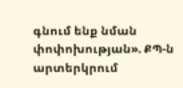գնում ենք նման փոփոխության». ՔՊ-ն արտերկրում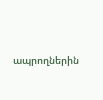ապրողներին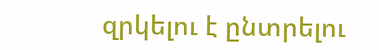զրկելու է ընտրելու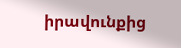իրավունքից